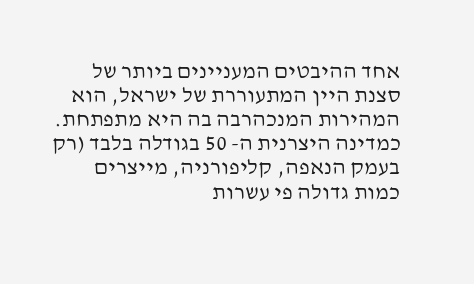אחד ההיבטים המעניינים ביותר של סצנת היין המתעוררת של ישראל, הוא המהירות המנכהרבה בה היא מתפתחת. כמדינה היצרנית ה- 50 בגודלה בלבד (רק בעמק הנאפה, קליפורניה, מייצרים כמות גדולה פי עשרות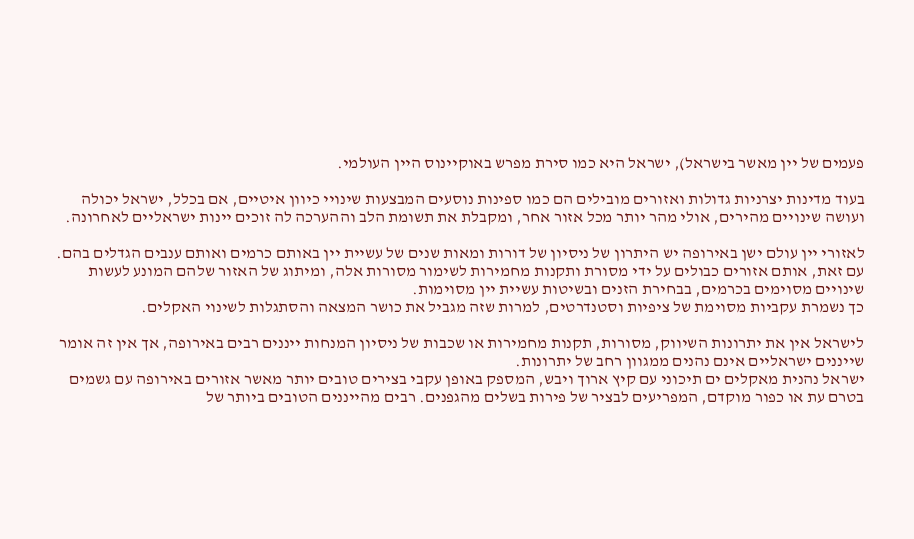פעמים של יין מאשר בישראל), ישראל היא כמו סירת מפרש באוקיינוס היין העולמי.

בעוד מדינות יצרניות גדולות ואזורים מובילים הם כמו ספינות נוסעים המבצעות שינויי כיוון איטיים, אם בכלל, ישראל יכולה ועושה שינויים מהירים, אולי מהר יותר מכל אזור אחר, ומקבלת את תשומת הלב וההערכה לה זוכים יינות ישראליים לאחרונה.

לאזורי יין עולם ישן באירופה יש היתרון של ניסיון של דורות ומאות שנים של עשיית יין באותם כרמים ואותם ענבים הגדלים בהם. עם זאת, אותם אזורים כבולים על ידי מסורת ותקנות מחמירות לשימור מסורות אלה, ומיתוג של האזור שלהם המונע לעשות שינויים מסוימים בכרמים, בבחירת הזנים ובשיטות עשיית יין מסוימות.
כך נשמרת עקביות מסוימת של ציפיות וסטנדרטים, למרות שזה מגביל את כושר המצאה והסתגלות לשינוי האקלים.

לישראל אין את יתרונות השיווק, מסורות, תקנות מחמירות או שכבות של ניסיון המנחות ייננים רבים באירופה, אך אין זה אומר שייננים ישראליים אינם נהנים ממגוון רחב של יתרונות.
ישראל נהנית מאקלים ים תיכוני עם קיץ ארוך ויבש, המספק באופן עקבי בצירים טובים יותר מאשר אזורים באירופה עם גשמים בטרם עת או כפור מוקדם, המפריעים לבציר של פירות בשלים מהגפנים. רבים מהייננים הטובים ביותר של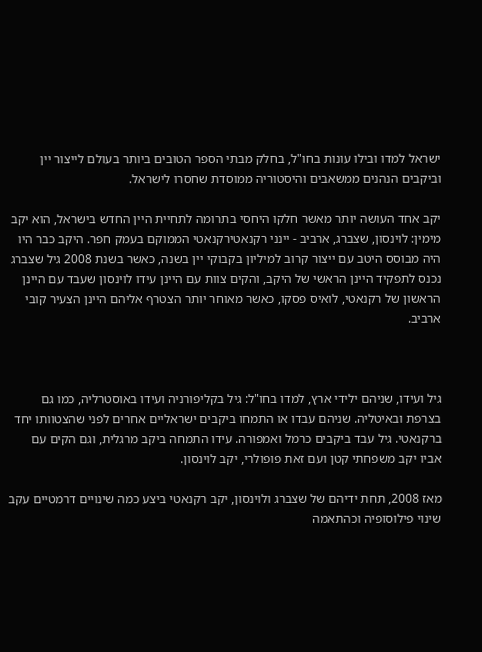ישראל למדו ובילו עונות בחו"ל, בחלק מבתי הספר הטובים ביותר בעולם לייצור יין וביקבים הנהנים ממשאבים והיסטוריה ממוסדת שחסרו לישראל.

יקב אחד העושה יותר מאשר חלקו היחסי בתרומה לתחיית היין החדש בישראל, הוא יקב מימין: לוינסון, שצברג, ארביב - יינני רקנאטירקנאטי הממוקם בעמק חפר. היקב כבר היו היה מבוסס היטב עם ייצור קרוב למיליון בקבוקי יין בשנה, כאשר בשנת 2008 גיל שצברג נכנס לתפקיד היינן הראשי של היקב, והקים צוות עם היינן עידו לוינסון שעבד עם היינן הראשון של רקנאטי, לואיס פסקו, כאשר מאוחר יותר הצטרף אליהם היינן הצעיר קובי ארביב.



גיל ועידו, שניהם ילידי ארץ, למדו בחו"ל: גיל בקליפורניה ועידו באוסטרליה, כמו גם בצרפת ובאיטליה. שניהם עבדו או התמחו ביקבים ישראליים אחרים לפני שהצטוותו יחד ברקנאטי. גיל עבד ביקבים כרמל ואמפורה. עידו התמחה ביקב מרגלית, וגם הקים עם אביו יקב משפחתי קטן ועם זאת פופולרי, יקב לוינסון.

מאז 2008, תחת ידיהם של שצברג ולוינסון, יקב רקנאטי ביצע כמה שינויים דרמטיים עקב שינוי פילוסופיה וכהתאמה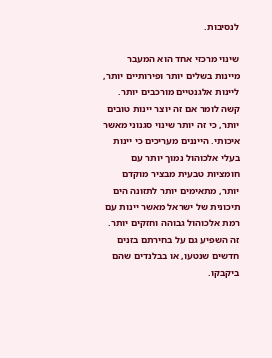לנסיבות.

שינוי מרכזי אחד הוא המעבר מיינות בשלים יותר ופירותיים יותר, ליינות אלגנטיים מורכבים יותר. קשה לומר אם זה יוצר יינות טובים יותר, כי זה יותר שינוי סגנוני מאשר איכותי. הייננים מעריכים כי יינות בעלי אלכוהול נמוך יותר עם חומציות טבעית מבציר מוקדם יותר, מתאימים יותר לתזונה הים תיכונית של ישראל מאשר יינות עם רמת אלכוהול גבוהה וחזקים יותר. זה השפיע גם על בחירתם בזנים חדשים שנטעו, או בבלנדים שהם ביקבקו.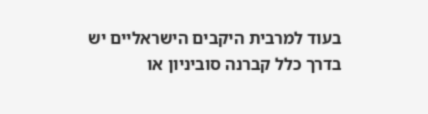בעוד למרבית היקבים הישראליים יש בדרך כלל קברנה סוביניון או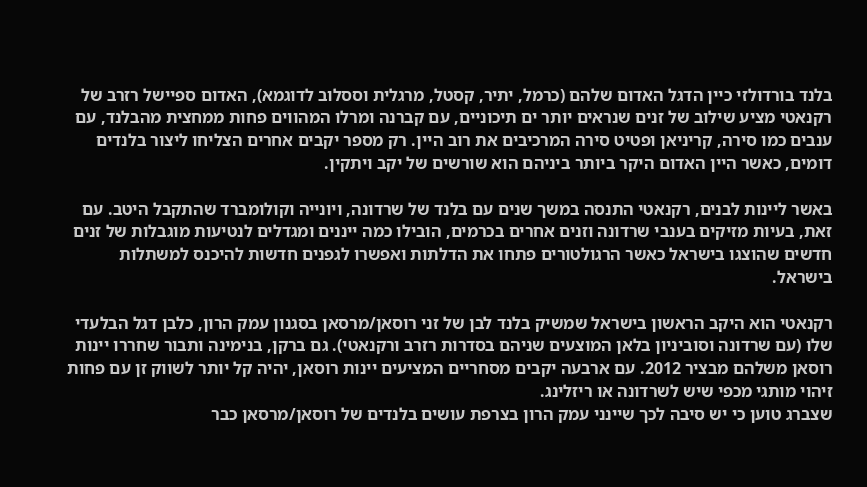בלנד בורדולזי כיין הדגל האדום שלהם (כרמל, יתיר, קסטל, מרגלית וססלוב לדוגמא), האדום ספיישל רזרב של רקנאטי מציע שילוב של זנים שנראים יותר ים תיכוניים, עם קברנה ומרלו המהווים פחות ממחצית מהבלנד, עם ענבים כמו סירה, קריניאן ופטיט סירה המרכיבים את רוב היין. רק מספר יקבים אחרים הצליחו ליצור בלנדים דומים, כאשר היין האדום היקר ביותר ביניהם הוא שורשים של יקב ויתקין.

באשר ליינות לבנים, רקנאטי התנסה במשך שנים עם בלנד של שרדונה, ויונייה וקולומברד שהתקבל היטב. עם זאת, בעיות מזיקים בענבי שרדונה וזנים אחרים בכרמים, הובילו כמה ייננים ומגדלים לנטיעות מוגבלות של זנים חדשים שהוצגו בישראל כאשר הרגולטורים פתחו את הדלתות ואפשרו לגפנים חדשות להיכנס למשתלות בישראל.

רקנאטי הוא היקב הראשון בישראל שמשיק בלנד לבן של זני רוסאן/מרסאן בסגנון עמק הרון, כלבן דגל הבלעדי שלו (עם שרדונה וסוביניון בלאן המוצעים שניהם בסדרות רזרב ורקנאטי). גם ברקן, בנימינה ותבור שחררו יינות רוסאן משלהם מבציר 2012. עם ארבעה יקבים מסחריים המציעים יינות רוסאן, יהיה קל יותר לשווק זן עם פחות זיהוי מותגי מכפי שיש לשרדונה או ריזלינג.
שצברג טוען כי יש סיבה לכך שיינני עמק הרון בצרפת עושים בלנדים של רוסאן/מרסאן כבר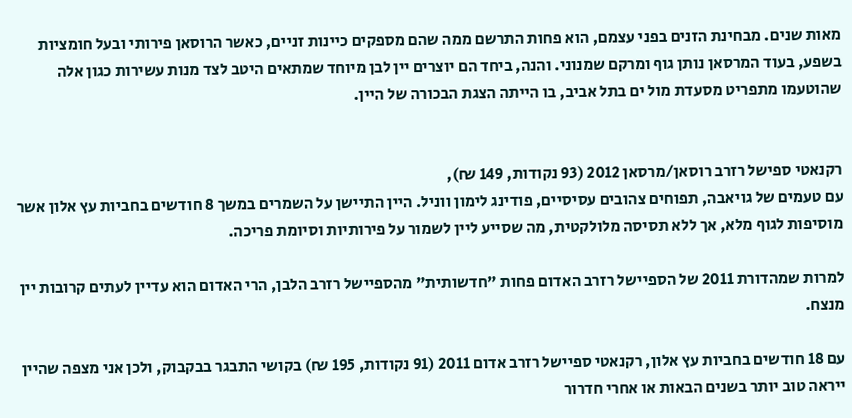מאות שנים. מבחינת הזנים בפני עצמם, הוא פחות התרשם ממה שהם מספקים כיינות זניים, כאשר הרוסאן פירותי ובעל חומציות בשפע, בעוד המרסאן נותן גוף ומרקם שמנוני. והנה, ביחד הם יוצרים יין לבן מיוחד שמתאים היטב לצד מנות עשירות כגון אלה שהוטעמו מתפריט מסעדת מול ים בתל אביב, בו הייתה הצגת הבכורה של היין.


רקנאטי ספישל רזרב רוסאן/מרסאן 2012 (93 נקודות, 149 ₪),
עם טעמים של גויאבה, תפוחים צהובים עסיסיים, פודינג לימון ווניל. היין התיישן על השמרים במשך 8 חודשים בחביות עץ אלון אשר מוסיפות לגוף מלא, אך ללא תסיסה מלולקטית, מה שסייע ליין לשמור על פירותיות וסיומת פריכה.

למרות שמהדורת 2011 של הספיישל רזרב האדום פחות "חדשותית" מהספיישל רזרב הלבן, הרי האדום הוא עדיין לעתים קרובות יין מנצח.

עם 18 חודשים בחביות עץ אלון, רקנאטי ספיישל רזרב אדום 2011 (91 נקודות, 195 ₪) בקושי התבגר בבקבוק, ולכן אני מצפה שהיין ייראה טוב יותר בשנים הבאות או אחרי חדרור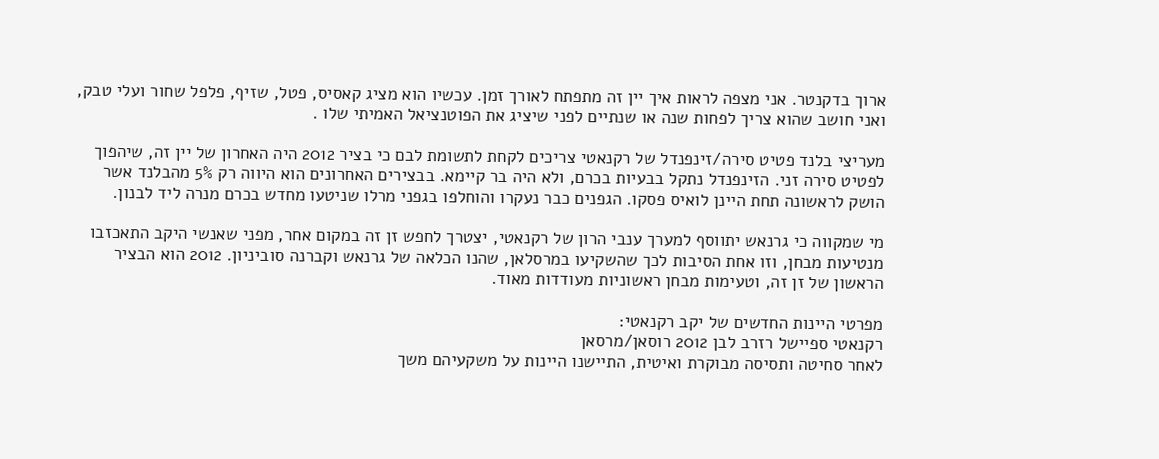ארוך בדקנטר. אני מצפה לראות איך יין זה מתפתח לאורך זמן. עכשיו הוא מציג קאסיס, פטל, שזיף, פלפל שחור ועלי טבק, ואני חושב שהוא צריך לפחות שנה או שנתיים לפני שיציג את הפוטנציאל האמיתי שלו .

מעריצי בלנד פטיט סירה/זינפנדל של רקנאטי צריכים לקחת לתשומת לבם כי בציר 2012 היה האחרון של יין זה, שיהפוך לפטיט סירה זני. הזינפנדל נתקל בבעיות בכרם, ולא היה בר קיימא. בבצירים האחרונים הוא היווה רק 5% מהבלנד אשר הושק לראשונה תחת היינן לואיס פסקו. הגפנים כבר נעקרו והוחלפו בגפני מרלו שניטעו מחדש בכרם מנרה ליד לבנון.

מי שמקווה כי גרנאש יתווסף למערך ענבי הרון של רקנאטי, יצטרך לחפש זן זה במקום אחר, מפני שאנשי היקב התאכזבו מנטיעות מבחן, וזו אחת הסיבות לכך שהשקיעו במרסלאן, שהנו הכלאה של גרנאש וקברנה סוביניון. 2012 הוא הבציר הראשון של זן זה, וטעימות מבחן ראשוניות מעודדות מאוד.

מפרטי היינות החדשים של יקב רקנאטי:
רקנאטי ספיישל רזרב לבן 2012 רוסאן/מרסאן
לאחר סחיטה ותסיסה מבוקרת ואיטית, התיישנו היינות על משקעיהם משך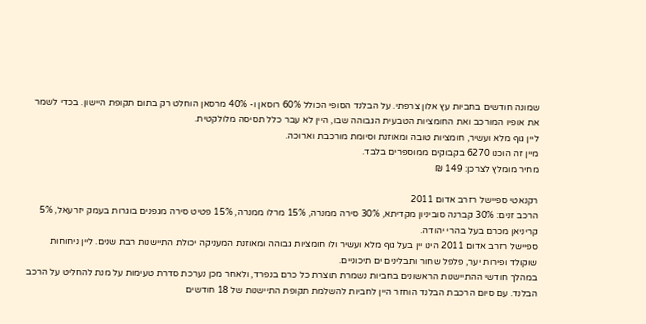שמונה חודשים בחביות עץ אלון צרפתי. על הבלנד הסופי הכולל 60% רוסאן ו- 40% מרסאן הוחלט רק בתום תקופת היישון. בכדי לשמר את אופיו המורכב ואת החומציות הטבעית הגבוהה שבו, היין לא עבר כלל תסיסה מלולקטית.
ליין גוף מלא ועשיר, חומציות טובה ומאוזנת וסיומת מורכבת וארוכה.
מיין זה הוכנו 6270 בקבוקים ממוספרים בלבד.
מחיר מומלץ לצרכן: 149 ₪

רקנאטי ספיישל רזרב אדום 2011
הרכב זנים: 30% קברנה סוביניון מקדיתא, 30% סירה ממנרה, 15% מרלו ממנרה, 15% פטיט סירה מגפנים בוגרות בעמק יזרעאל, 5% קריניאן מכרם בעל בהרי יהודה.
ספיישל רזרב אדום 2011 הינו יין בעל גוף מלא ועשיר ולו חומציות גבוהה ומאוזנת המעניקה יכולת התיישנות רבת שנים. ליין ניחוחות שוקולד ופירות יער, פלפל שחור ותבלינים ים תיכוניים.
במהלך חודשי ההתיישנות הראשונים בחביות נשמרת תוצרת כל כרם בנפרד, ולאחר מכן נערכת סדרת טעימות על מנת להחליט על הרכב הבלנד. עם סיום הרכבת הבלנד הוחזר היין לחביות להשלמת תקופת התיישנות של 18 חודשים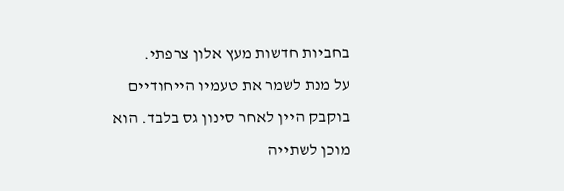בחביות חדשות מעץ אלון צרפתי.
על מנת לשמר את טעמיו הייחודיים בוקבק היין לאחר סינון גס בלבד. הוא מוכן לשתייה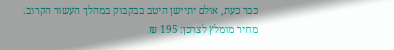כבר כעת, אולם יתיישן היטב בבקבוק במהלך העשור הקרוב.
מחיר מומלץ לצרכן: 195 ₪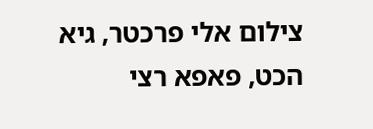צילום אלי פרכטר, גיא הכט, פאפא רצי